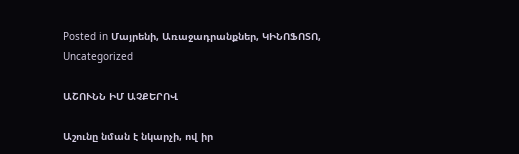Posted in Մայրենի, Առաջադրանքներ, ԿԻՆՈՖՈՏՈ, Uncategorized

ԱՇՈՒՆՆ ԻՄ ԱՉՔԵՐՈՎ

Աշունը նման է նկարչի, ով իր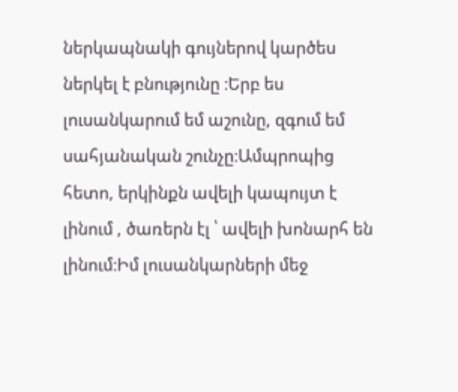ներկապնակի գույներով կարծես ներկել է բնությունը ։Երբ ես լուսանկարում եմ աշունը, զգում եմ սահյանական շունչը։Ամպրոպից հետո, երկինքն ավելի կապույտ է լինում , ծառերն էլ ՝ ավելի խոնարհ են լինում։Իմ լուսանկարների մեջ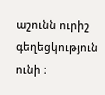աշունն ուրիշ գեղեցկություն ունի ։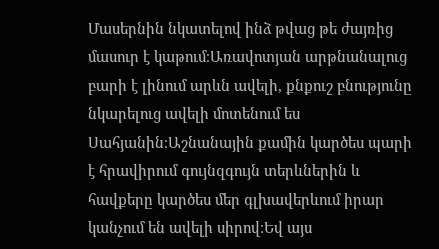Մասերնին նկատելով ինձ թվաց թե ժայռից մասուր է կաթում։Առավոտյան արթնանալուց բարի է լինում արևն ավելի, քնքուշ բնությունը նկարելուց ավելի մոտենում ես Սահյանին։Աշնանային քամին կարծես պարի է հրավիրում գույնզգույն տերևներին և հավքերը կարծես մեր գլխավերևում իրար կանչում են ավելի սիրով։Եվ այս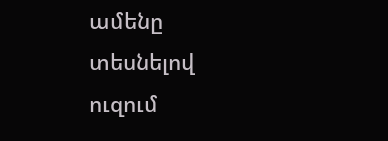ամենը տեսնելով ուզում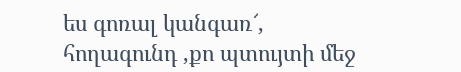ես գոռալ կանգառ՜, հողագունդ ,քո պտույտի մեջ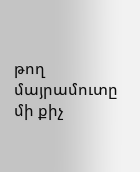թող մայրամուտը մի քիչ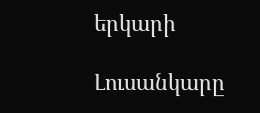երկարի

Լուսանկարը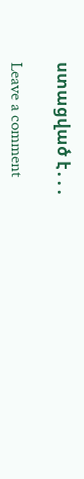ստացված է․․․

Leave a comment